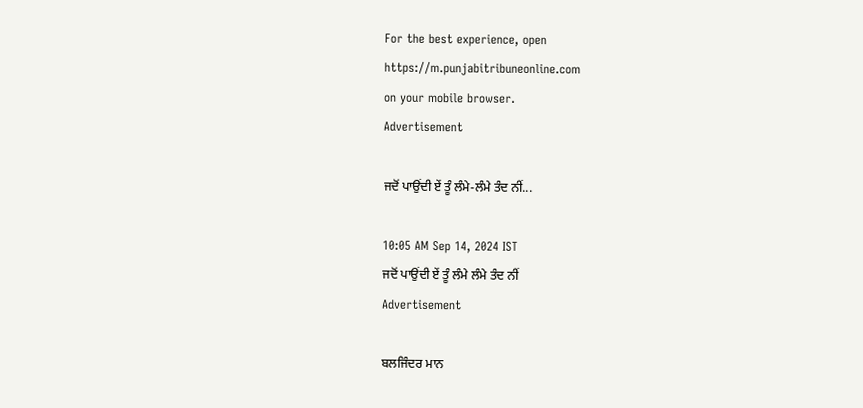For the best experience, open
https://m.punjabitribuneonline.com
on your mobile browser.
Advertisement

ਜਦੋਂ ਪਾਉਂਦੀ ਏਂ ਤੂੰ ਲੰਮੇ-ਲੰਮੇ ਤੰਦ ਨੀਂ...

10:05 AM Sep 14, 2024 IST
ਜਦੋਂ ਪਾਉਂਦੀ ਏਂ ਤੂੰ ਲੰਮੇ ਲੰਮੇ ਤੰਦ ਨੀਂ
Advertisement

ਬਲਜਿੰਦਰ ਮਾਨ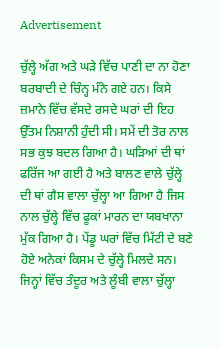Advertisement

ਚੁੱਲ੍ਹੇ ਅੱਗ ਅਤੇ ਘੜੇ ਵਿੱਚ ਪਾਣੀ ਦਾ ਨਾ ਹੋਣਾ ਬਰਬਾਦੀ ਦੇ ਚਿੰਨ੍ਹ ਮੰਨੇ ਗਏ ਹਨ। ਕਿਸੇ ਜ਼ਮਾਨੇ ਵਿੱਚ ਵੱਸਦੇ ਰਸਦੇ ਘਰਾਂ ਦੀ ਇਹ ਉੱਤਮ ਨਿਸ਼ਾਨੀ ਹੁੰਦੀ ਸੀ। ਸਮੇਂ ਦੀ ਤੋਰ ਨਾਲ ਸਭ ਕੁਝ ਬਦਲ ਗਿਆ ਹੈ। ਘੜਿਆਂ ਦੀ ਥਾਂ ਫਰਿੱਜ ਆ ਗਈ ਹੈ ਅਤੇ ਬਾਲਣ ਵਾਲੇ ਚੁੱਲ੍ਹੇ ਦੀ ਥਾਂ ਗੈਸ ਵਾਲਾ ਚੁੱਲ੍ਹਾ ਆ ਗਿਆ ਹੈ ਜਿਸ ਨਾਲ ਚੁੱਲ੍ਹੇ ਵਿੱਚ ਫੂਕਾਂ ਮਾਰਨ ਦਾ ਯਬਖਾਨਾ ਮੁੱਕ ਗਿਆ ਹੈ। ਪੇਂਡੂ ਘਰਾਂ ਵਿੱਚ ਮਿੱਟੀ ਦੇ ਬਣੇ ਹੋਏ ਅਨੇਕਾਂ ਕਿਸਮ ਦੇ ਚੁੱਲ੍ਹੇ ਮਿਲਦੇ ਸਨ। ਜਿਨ੍ਹਾਂ ਵਿੱਚ ਤੰਦੂਰ ਅਤੇ ਲੂੰਬੀ ਵਾਲਾ ਚੁੱਲ੍ਹਾ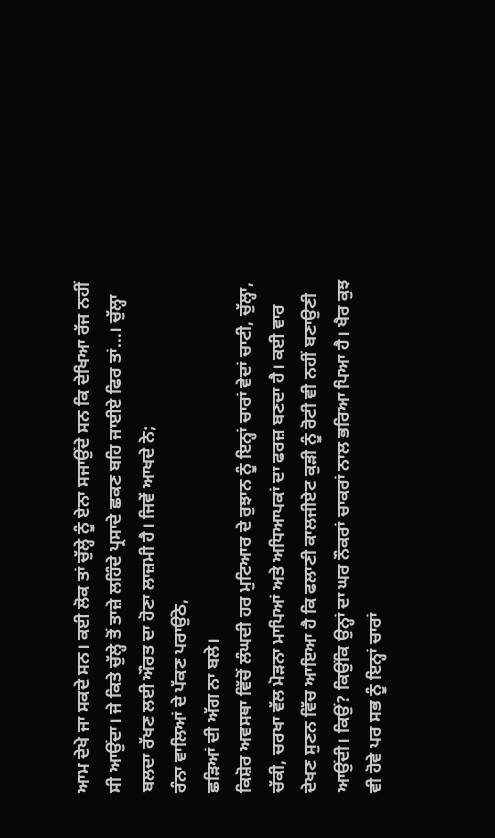ਆਮ ਦੇਖੇ ਜਾ ਸਕਦੇ ਸਨ। ਕਈ ਲੋਕ ਤਾਂ ਚੁੱਲ੍ਹੇ ਨੂੰ ਏਨਾ ਸਜਾਉਂਦੇ ਸਨ ਕਿ ਦੇਖਿਆ ਰੱਜ ਨਹੀਂ ਸੀ ਆਉਂਦਾ। ਜੇ ਕਿਤੇ ਚੁੱਲ੍ਹੇ ਤੋਂ ਤਾਜ਼ੇ ਲਹਿੰਦੇ ਪ੍ਰਸਾਦੇ ਛਕਣ ਬਹਿ ਜਾਈਏ ਫਿਰ ਤਾਂ...। ਚੁੱਲ੍ਹਾ ਬਲਦਾ ਰੱਖਣ ਲਈ ਔਰਤ ਦਾ ਹੋਣਾ ਲਾਜ਼ਮੀ ਹੈ। ਜਿਵੇਂ ਆਖਦੇ ਨੇ;
ਰੰਨਾ ਵਾਲਿਆਂ ਦੇ ਪੱਕਣ ਪਰਾਉਂਠੇ,
ਛੜਿਆਂ ਦੀ ਅੱਗ ਨਾ ਬਲੇ।
ਕਿਸ਼ੋਰ ਅਵਸਥਾ ਵਿੱਚੋਂ ਲੰਘਦੀ ਹਰ ਮੁਟਿਆਰ ਦੇ ਰੁਝਾਨ ਨੂੰ ਇਨ੍ਹਾਂ ਚਾਰਾਂ ਵੇਦਾਂ ਚਾਟੀ, ਚੁੱਲ੍ਹਾ, ਚੱਕੀ, ਚਰਖਾ ਵੱਲ ਮੋੜਨਾ ਮਾਪਿਆਂ ਅਤੇ ਅਧਿਆਪਕਾਂ ਦਾ ਫਰਜ਼ ਬਣਦਾ ਹੈ। ਕਈ ਵਾਰ ਦੇਖਣ ਸੁਣਨ ਵਿੱਚ ਆਇਆ ਹੈ ਕਿ ਫਲਾਣੀ ਕਾਲਜੀਏਟ ਕੁੜੀ ਨੂੰ ਰੋਟੀ ਵੀ ਨਹੀਂ ਬਣਾਉਣੀ ਆਉਂਦੀ। ਕਿਉਂ? ਕਿਉਂਕਿ ਉਨ੍ਹਾਂ ਦਾ ਘਰ ਨੌਕਰਾਂ ਚਾਕਰਾਂ ਨਾਲ ਭਰਿਆ ਪਿਆ ਹੈ। ਖੈਰ ਕੁਝ ਵੀ ਹੋਵੇ ਪਰ ਸਭ ਨੂੰ ਇਨ੍ਹਾਂ ਚਾਰਾਂ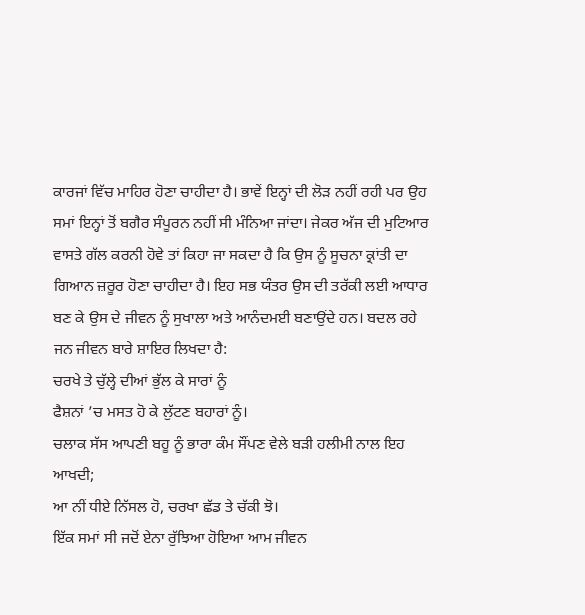ਕਾਰਜਾਂ ਵਿੱਚ ਮਾਹਿਰ ਹੋਣਾ ਚਾਹੀਦਾ ਹੈ। ਭਾਵੇਂ ਇਨ੍ਹਾਂ ਦੀ ਲੋੜ ਨਹੀਂ ਰਹੀ ਪਰ ਉਹ ਸਮਾਂ ਇਨ੍ਹਾਂ ਤੋਂ ਬਗੈਰ ਸੰਪੂਰਨ ਨਹੀਂ ਸੀ ਮੰਨਿਆ ਜਾਂਦਾ। ਜੇਕਰ ਅੱਜ ਦੀ ਮੁਟਿਆਰ ਵਾਸਤੇ ਗੱਲ ਕਰਨੀ ਹੋਵੇ ਤਾਂ ਕਿਹਾ ਜਾ ਸਕਦਾ ਹੈ ਕਿ ਉਸ ਨੂੰ ਸੂਚਨਾ ਕ੍ਰਾਂਤੀ ਦਾ ਗਿਆਨ ਜ਼ਰੂਰ ਹੋਣਾ ਚਾਹੀਦਾ ਹੈ। ਇਹ ਸਭ ਯੰਤਰ ਉਸ ਦੀ ਤਰੱਕੀ ਲਈ ਆਧਾਰ ਬਣ ਕੇ ਉਸ ਦੇ ਜੀਵਨ ਨੂੰ ਸੁਖਾਲਾ ਅਤੇ ਆਨੰਦਮਈ ਬਣਾਉਂਦੇ ਹਨ। ਬਦਲ ਰਹੇ ਜਨ ਜੀਵਨ ਬਾਰੇ ਸ਼ਾਇਰ ਲਿਖਦਾ ਹੈ:
ਚਰਖੇ ਤੇ ਚੁੱਲ੍ਹੇ ਦੀਆਂ ਭੁੱਲ ਕੇ ਸਾਰਾਂ ਨੂੰ
ਫੈਸ਼ਨਾਂ ’ਚ ਮਸਤ ਹੋ ਕੇ ਲੁੱਟਣ ਬਹਾਰਾਂ ਨੂੰ।
ਚਲਾਕ ਸੱਸ ਆਪਣੀ ਬਹੂ ਨੂੰ ਭਾਰਾ ਕੰਮ ਸੌਂਪਣ ਵੇਲੇ ਬੜੀ ਹਲੀਮੀ ਨਾਲ ਇਹ ਆਖਦੀ;
ਆ ਨੀਂ ਧੀਏ ਨਿੱਸਲ ਹੋ, ਚਰਖਾ ਛੱਡ ਤੇ ਚੱਕੀ ਝੋ।
ਇੱਕ ਸਮਾਂ ਸੀ ਜਦੋਂ ਏਨਾ ਰੁੱਝਿਆ ਹੋਇਆ ਆਮ ਜੀਵਨ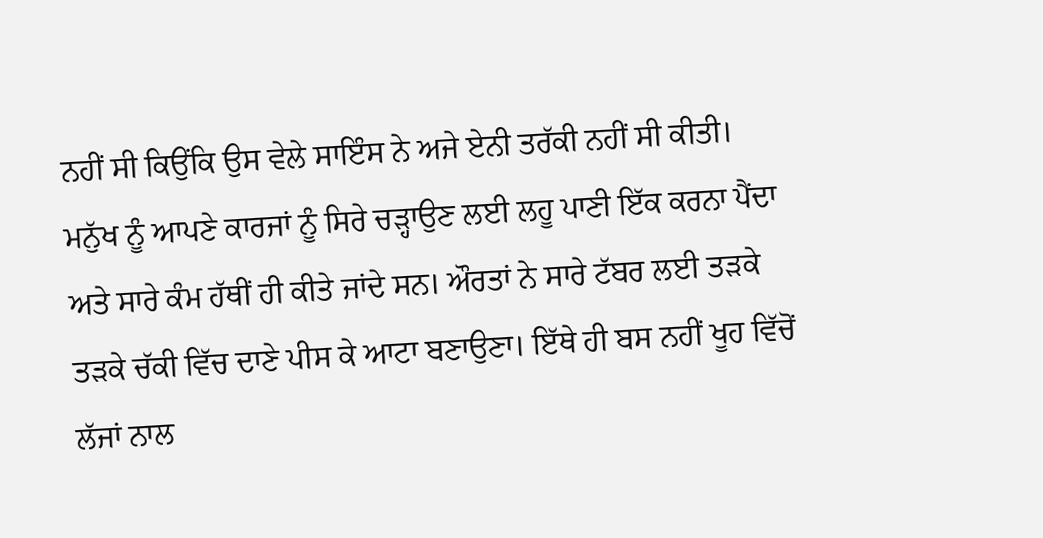ਨਹੀਂ ਸੀ ਕਿਉਂਕਿ ਉਸ ਵੇਲੇ ਸਾਇੰਸ ਨੇ ਅਜੇ ਏਨੀ ਤਰੱਕੀ ਨਹੀਂ ਸੀ ਕੀਤੀ। ਮਨੁੱਖ ਨੂੰ ਆਪਣੇ ਕਾਰਜਾਂ ਨੂੰ ਸਿਰੇ ਚੜ੍ਹਾਉਣ ਲਈ ਲਹੂ ਪਾਣੀ ਇੱਕ ਕਰਨਾ ਪੈਂਦਾ ਅਤੇ ਸਾਰੇ ਕੰਮ ਹੱਥੀਂ ਹੀ ਕੀਤੇ ਜਾਂਦੇ ਸਨ। ਔਰਤਾਂ ਨੇ ਸਾਰੇ ਟੱਬਰ ਲਈ ਤੜਕੇ ਤੜਕੇ ਚੱਕੀ ਵਿੱਚ ਦਾਣੇ ਪੀਸ ਕੇ ਆਟਾ ਬਣਾਉਣਾ। ਇੱਥੇ ਹੀ ਬਸ ਨਹੀਂ ਖੂਹ ਵਿੱਚੋਂ ਲੱਜਾਂ ਨਾਲ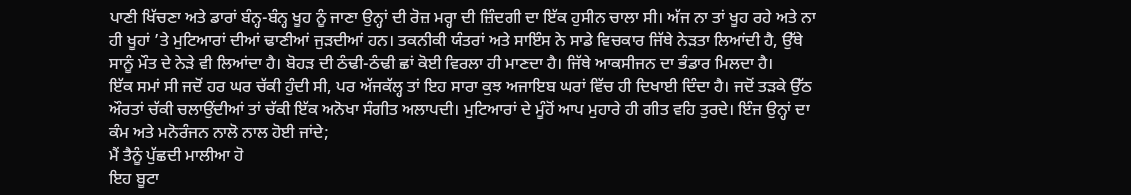ਪਾਣੀ ਖਿੱਚਣਾ ਅਤੇ ਡਾਰਾਂ ਬੰਨ੍ਹ-ਬੰਨ੍ਹ ਖੂਹ ਨੂੰ ਜਾਣਾ ਉਨ੍ਹਾਂ ਦੀ ਰੋਜ਼ ਮਰ੍ਹਾ ਦੀ ਜ਼ਿੰਦਗੀ ਦਾ ਇੱਕ ਹੁਸੀਨ ਚਾਲਾ ਸੀ। ਅੱਜ ਨਾ ਤਾਂ ਖੂਹ ਰਹੇ ਅਤੇ ਨਾ ਹੀ ਖੂਹਾਂ ’ਤੇ ਮੁਟਿਆਰਾਂ ਦੀਆਂ ਢਾਣੀਆਂ ਜੁੜਦੀਆਂ ਹਨ। ਤਕਨੀਕੀ ਯੰਤਰਾਂ ਅਤੇ ਸਾਇੰਸ ਨੇ ਸਾਡੇ ਵਿਚਕਾਰ ਜਿੱਥੇ ਨੇੜਤਾ ਲਿਆਂਦੀ ਹੈ, ਉੱਥੇ ਸਾਨੂੰ ਮੌਤ ਦੇ ਨੇੜੇ ਵੀ ਲਿਆਂਦਾ ਹੈ। ਬੋਹੜ ਦੀ ਠੰਢੀ-ਠੰਢੀ ਛਾਂ ਕੋਈ ਵਿਰਲਾ ਹੀ ਮਾਣਦਾ ਹੈ। ਜਿੱਥੇ ਆਕਸੀਜਨ ਦਾ ਭੰਡਾਰ ਮਿਲਦਾ ਹੈ।
ਇੱਕ ਸਮਾਂ ਸੀ ਜਦੋਂ ਹਰ ਘਰ ਚੱਕੀ ਹੁੰਦੀ ਸੀ, ਪਰ ਅੱਜਕੱਲ੍ਹ ਤਾਂ ਇਹ ਸਾਰਾ ਕੁਝ ਅਜਾਇਬ ਘਰਾਂ ਵਿੱਚ ਹੀ ਦਿਖਾਈ ਦਿੰਦਾ ਹੈ। ਜਦੋਂ ਤੜਕੇ ਉੱਠ ਔਰਤਾਂ ਚੱਕੀ ਚਲਾਉਂਦੀਆਂ ਤਾਂ ਚੱਕੀ ਇੱਕ ਅਨੋਖਾ ਸੰਗੀਤ ਅਲਾਪਦੀ। ਮੁਟਿਆਰਾਂ ਦੇ ਮੂੰਹੋਂ ਆਪ ਮੁਹਾਰੇ ਹੀ ਗੀਤ ਵਹਿ ਤੁਰਦੇ। ਇੰਜ ਉਨ੍ਹਾਂ ਦਾ ਕੰਮ ਅਤੇ ਮਨੋਰੰਜਨ ਨਾਲੋ ਨਾਲ ਹੋਈ ਜਾਂਦੇ;
ਮੈਂ ਤੈਨੂੰ ਪੁੱਛਦੀ ਮਾਲੀਆ ਹੋ
ਇਹ ਬੂਟਾ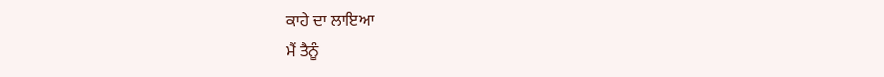ਕਾਹੇ ਦਾ ਲਾਇਆ
ਮੈਂ ਤੈਨੂੰ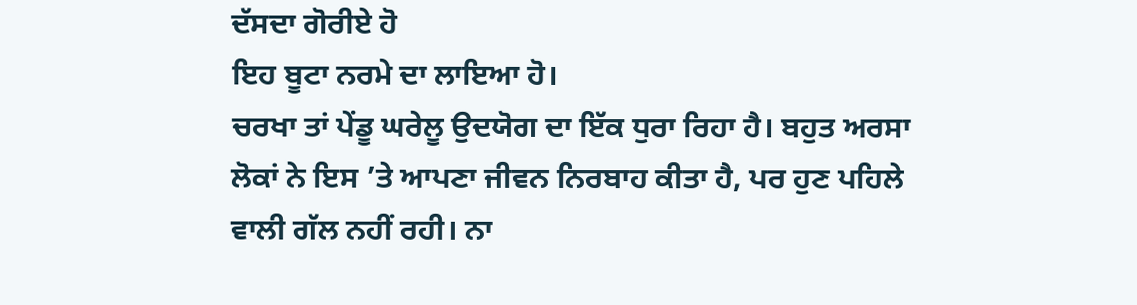ਦੱਸਦਾ ਗੋਰੀਏ ਹੋ
ਇਹ ਬੂਟਾ ਨਰਮੇ ਦਾ ਲਾਇਆ ਹੋ।
ਚਰਖਾ ਤਾਂ ਪੇਂਡੂ ਘਰੇਲੂ ਉਦਯੋਗ ਦਾ ਇੱਕ ਧੁਰਾ ਰਿਹਾ ਹੈ। ਬਹੁਤ ਅਰਸਾ ਲੋਕਾਂ ਨੇ ਇਸ ’ਤੇ ਆਪਣਾ ਜੀਵਨ ਨਿਰਬਾਹ ਕੀਤਾ ਹੈ, ਪਰ ਹੁਣ ਪਹਿਲੇ ਵਾਲੀ ਗੱਲ ਨਹੀਂ ਰਹੀ। ਨਾ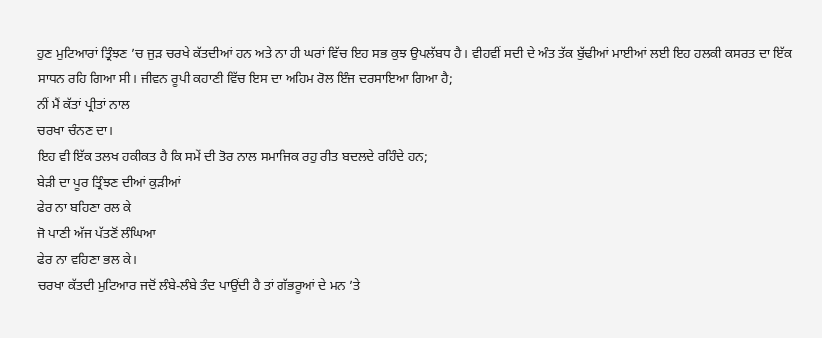ਹੁਣ ਮੁਟਿਆਰਾਂ ਤ੍ਰਿੰਝਣ ’ਚ ਜੁੜ ਚਰਖੇ ਕੱਤਦੀਆਂ ਹਨ ਅਤੇ ਨਾ ਹੀ ਘਰਾਂ ਵਿੱਚ ਇਹ ਸਭ ਕੁਝ ਉਪਲੱਬਧ ਹੈ। ਵੀਹਵੀਂ ਸਦੀ ਦੇ ਅੰਤ ਤੱਕ ਬੁੱਢੀਆਂ ਮਾਈਆਂ ਲਈ ਇਹ ਹਲਕੀ ਕਸਰਤ ਦਾ ਇੱਕ ਸਾਧਨ ਰਹਿ ਗਿਆ ਸੀ। ਜੀਵਨ ਰੂਪੀ ਕਹਾਣੀ ਵਿੱਚ ਇਸ ਦਾ ਅਹਿਮ ਰੋਲ ਇੰਜ ਦਰਸਾਇਆ ਗਿਆ ਹੈ;
ਨੀਂ ਮੈਂ ਕੱਤਾਂ ਪ੍ਰੀਤਾਂ ਨਾਲ
ਚਰਖਾ ਚੰਨਣ ਦਾ।
ਇਹ ਵੀ ਇੱਕ ਤਲਖ ਹਕੀਕਤ ਹੈ ਕਿ ਸਮੇਂ ਦੀ ਤੋਰ ਨਾਲ ਸਮਾਜਿਕ ਰਹੁ ਰੀਤ ਬਦਲਦੇ ਰਹਿੰਦੇ ਹਨ;
ਬੇੜੀ ਦਾ ਪੂਰ ਤ੍ਰਿੰਝਣ ਦੀਆਂ ਕੁੜੀਆਂ
ਫੇਰ ਨਾ ਬਹਿਣਾ ਰਲ ਕੇ
ਜੋ ਪਾਣੀ ਅੱਜ ਪੱਤਣੋਂ ਲੰਘਿਆ
ਫੇਰ ਨਾ ਵਹਿਣਾ ਭਲ ਕੇ।
ਚਰਖਾ ਕੱਤਦੀ ਮੁਟਿਆਰ ਜਦੋਂ ਲੰਬੇ-ਲੰਬੇ ਤੰਦ ਪਾਉਂਦੀ ਹੈ ਤਾਂ ਗੱਭਰੂਆਂ ਦੇ ਮਨ ’ਤੇ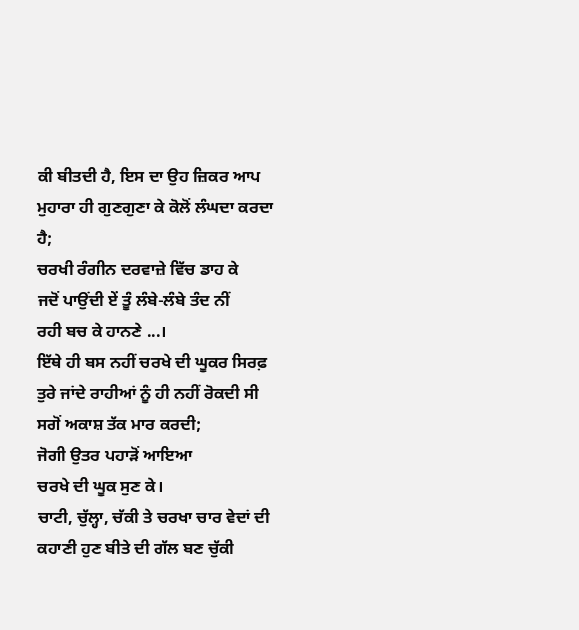ਕੀ ਬੀਤਦੀ ਹੈ, ਇਸ ਦਾ ਉਹ ਜ਼ਿਕਰ ਆਪ ਮੁਹਾਰਾ ਹੀ ਗੁਣਗੁਣਾ ਕੇ ਕੋਲੋਂ ਲੰਘਦਾ ਕਰਦਾ ਹੈ;
ਚਰਖੀ ਰੰਗੀਨ ਦਰਵਾਜ਼ੇ ਵਿੱਚ ਡਾਹ ਕੇ
ਜਦੋਂ ਪਾਉਂਦੀ ਏਂ ਤੂੰ ਲੰਬੇ-ਲੰਬੇ ਤੰਦ ਨੀਂ
ਰਹੀ ਬਚ ਕੇ ਹਾਨਣੇ ...।
ਇੱਥੇ ਹੀ ਬਸ ਨਹੀਂ ਚਰਖੇ ਦੀ ਘੂਕਰ ਸਿਰਫ਼ ਤੁਰੇ ਜਾਂਦੇ ਰਾਹੀਆਂ ਨੂੰ ਹੀ ਨਹੀਂ ਰੋਕਦੀ ਸੀ ਸਗੋਂ ਅਕਾਸ਼ ਤੱਕ ਮਾਰ ਕਰਦੀ;
ਜੋਗੀ ਉਤਰ ਪਹਾੜੋਂ ਆਇਆ
ਚਰਖੇ ਦੀ ਘੂਕ ਸੁਣ ਕੇ।
ਚਾਟੀ, ਚੁੱਲ੍ਹਾ, ਚੱਕੀ ਤੇ ਚਰਖਾ ਚਾਰ ਵੇਦਾਂ ਦੀ ਕਹਾਣੀ ਹੁਣ ਬੀਤੇ ਦੀ ਗੱਲ ਬਣ ਚੁੱਕੀ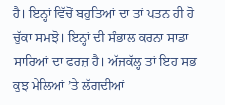ਹੈ। ਇਨ੍ਹਾਂ ਵਿੱਚੋਂ ਬਹੁਤਿਆਂ ਦਾ ਤਾਂ ਪਤਨ ਹੀ ਹੋ ਚੁੱਕਾ ਸਮਝੋ। ਇਨ੍ਹਾਂ ਦੀ ਸੰਭਾਲ ਕਰਨਾ ਸਾਡਾ ਸਾਰਿਆਂ ਦਾ ਫਰਜ਼ ਹੈ। ਅੱਜਕੱਲ੍ਹ ਤਾਂ ਇਹ ਸਭ ਕੁਝ ਮੇਲਿਆਂ ’ਤੇ ਲੱਗਦੀਆਂ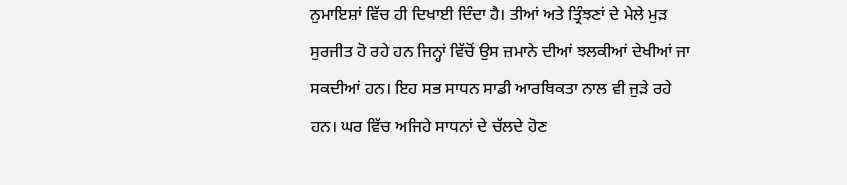ਨੁਮਾਇਸ਼ਾਂ ਵਿੱਚ ਹੀ ਦਿਖਾਈ ਦਿੰਦਾ ਹੈ। ਤੀਆਂ ਅਤੇ ਤ੍ਰਿੰਝਣਾਂ ਦੇ ਮੇਲੇ ਮੁੜ ਸੁਰਜੀਤ ਹੋ ਰਹੇ ਹਨ ਜਿਨ੍ਹਾਂ ਵਿੱਚੋਂ ਉਸ ਜ਼ਮਾਨੇ ਦੀਆਂ ਝਲਕੀਆਂ ਦੇਖੀਆਂ ਜਾ ਸਕਦੀਆਂ ਹਨ। ਇਹ ਸਭ ਸਾਧਨ ਸਾਡੀ ਆਰਥਿਕਤਾ ਨਾਲ ਵੀ ਜੁੜੇ ਰਹੇ ਹਨ। ਘਰ ਵਿੱਚ ਅਜਿਹੇ ਸਾਧਨਾਂ ਦੇ ਚੱਲਦੇ ਹੋਣ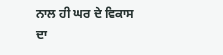ਨਾਲ ਹੀ ਘਰ ਦੇ ਵਿਕਾਸ ਦਾ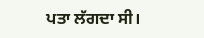ਪਤਾ ਲੱਗਦਾ ਸੀ।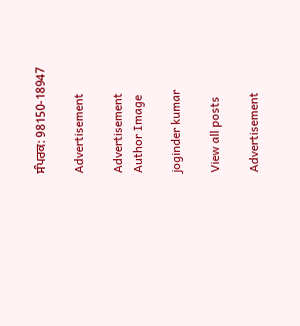ਸੰਪਰਕ: 98150-18947

Advertisement

Advertisement
Author Image

joginder kumar

View all posts

Advertisement